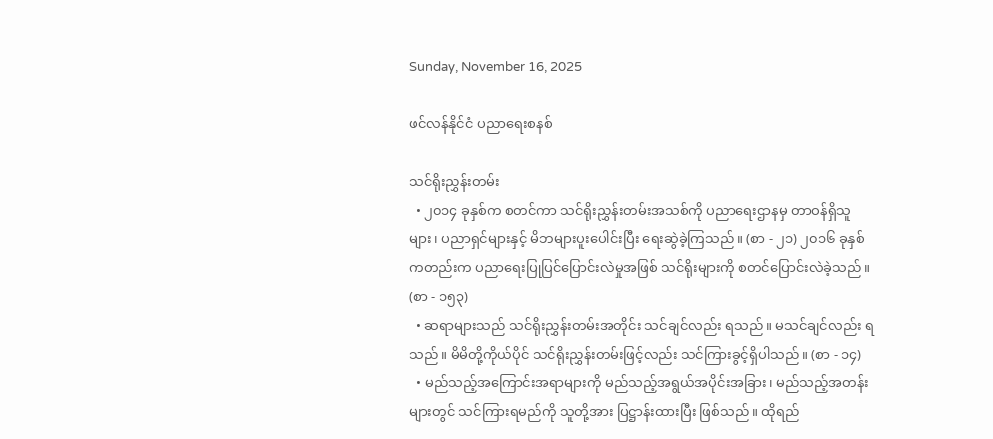Sunday, November 16, 2025

ဖင်လန်နိုင်ငံ ပညာရေးစနစ်

သင်ရိုးညွှန်းတမ်း
  • ၂၀၁၄ ခုနှစ်က စတင်ကာ သင်ရိုးညွှန်းတမ်းအသစ်ကို ပညာရေးဌာနမှ တာဝန်ရှိသူများ၊ ပညာရှင်များနှင့် မိဘများပူးပေါင်းပြီး ရေးဆွဲခဲ့ကြသည်။ (စာ - ၂၁) ၂၀၁၆ ခုနှစ်ကတည်းက ပညာရေးပြုပြင်ပြောင်းလဲမှုအဖြစ် သင်ရိုးများကို စတင်ပြောင်းလဲခဲ့သည်။ (စာ - ၁၅၃)
  • ဆရာများသည် သင်ရိုးညွှန်းတမ်းအတိုင်း သင်ချင်လည်း ရသည်။ မသင်ချင်လည်း ရသည်။ မိမိတို့ကိုယ်ပိုင် သင်ရိုးညွှန်းတမ်းဖြင့်လည်း သင်ကြားခွင့်ရှိပါသည်။ (စာ - ၁၄)
  • မည်သည့်အကြောင်းအရာများကို မည်သည့်အရွယ်အပိုင်းအခြား၊ မည်သည့်အတန်းများတွင် သင်ကြားရမည်ကို သူတို့အား ပြဋ္ဌာန်းထားပြီး ဖြစ်သည်။ ထိုရည်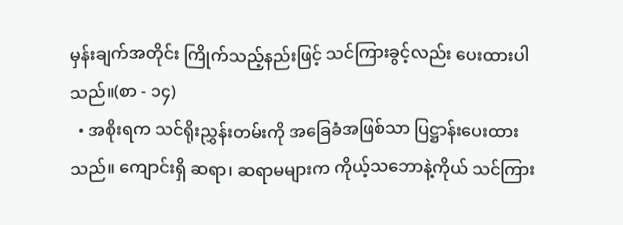မှန်းချက်အတိုင်း ကြိုက်သည့်နည်းဖြင့် သင်ကြားခွင့်လည်း ပေးထားပါသည်။(စာ - ၁၄)
  • အစိုးရက သင်ရိုးညွှန်းတမ်းကို အခြေခံအဖြစ်သာ ပြဋ္ဌာန်းပေးထားသည်။ ကျောင်းရှိ ဆရာ၊ ဆရာမများက ကိုယ့်သဘောနဲ့ကိုယ် သင်ကြား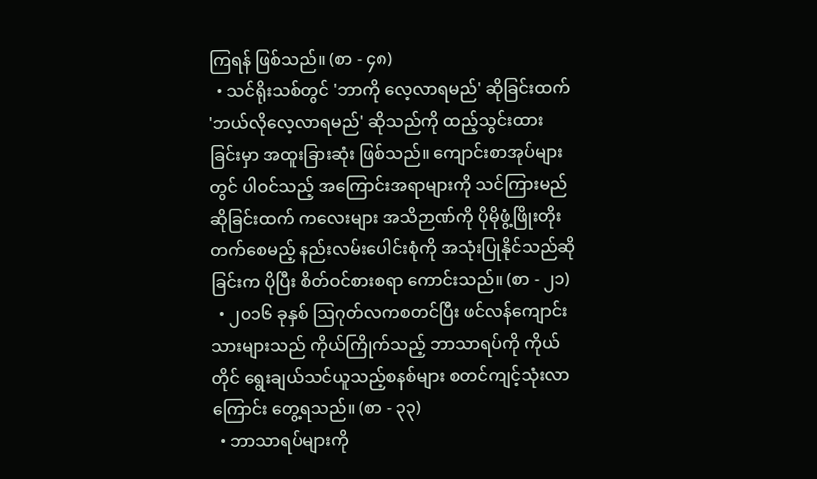ကြရန် ဖြစ်သည်။ (စာ - ၄၈)
  • သင်ရိုးသစ်တွင် 'ဘာကို လေ့လာရမည်' ဆိုခြင်းထက် 'ဘယ်လိုလေ့လာရမည်' ဆိုသည်ကို ထည့်သွင်းထားခြင်းမှာ အထူးခြားဆုံး ဖြစ်သည်။ ကျောင်းစာအုပ်များတွင် ပါဝင်သည့် အကြောင်းအရာများကို သင်ကြားမည်ဆိုခြင်းထက် ကလေးများ အသိဉာဏ်ကို ပိုမိုဖွံ့ဖြိုးတိုးတက်စေမည့် နည်းလမ်းပေါင်းစုံကို အသုံးပြုနိုင်သည်ဆိုခြင်းက ပိုပြီး စိတ်ဝင်စားစရာ ကောင်းသည်။ (စာ - ၂၁)
  • ၂၀၁၆ ခုနှစ် ဩဂုတ်လကစတင်ပြီး ဖင်လန်ကျောင်းသားများသည် ကိုယ်ကြိုက်သည့် ဘာသာရပ်ကို ကိုယ်တိုင် ရွေးချယ်သင်ယူသည့်စနစ်များ စတင်ကျင့်သုံးလာကြောင်း တွေ့ရသည်။ (စာ - ၃၃)
  • ဘာသာရပ်များကို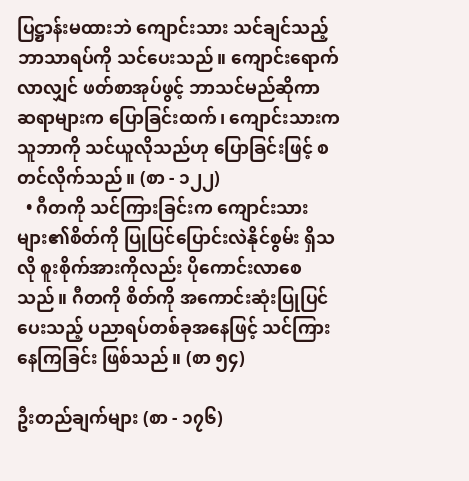ပြဋ္ဌာန်းမထားဘဲ ကျောင်းသား သင်ချင်သည့် ဘာသာရပ်ကို သင်ပေးသည်။ ကျောင်းရောက်လာလျှင် ဖတ်စာအုပ်ဖွင့် ဘာသင်မည်ဆိုကာ ဆရာများက ပြောခြင်းထက်၊ ကျောင်းသားက သူဘာကို သင်ယူလိုသည်ဟု ပြောခြင်းဖြင့် စတင်လိုက်သည်။ (စာ - ၁၂၂)
  • ဂီတကို သင်ကြားခြင်းက ကျောင်းသားများ၏စိတ်ကို ပြုပြင်ပြောင်းလဲနိုင်စွမ်း ရှိသလို စူးစိုက်အားကိုလည်း ပိုကောင်းလာစေသည်။ ဂီတကို စိတ်ကို အကောင်းဆုံးပြုပြင်ပေးသည့် ပညာရပ်တစ်ခုအနေဖြင့် သင်ကြားနေကြခြင်း ဖြစ်သည်။ (စာ ၅၄)

ဦးတည်ချက်များ (စာ - ၁၇၆)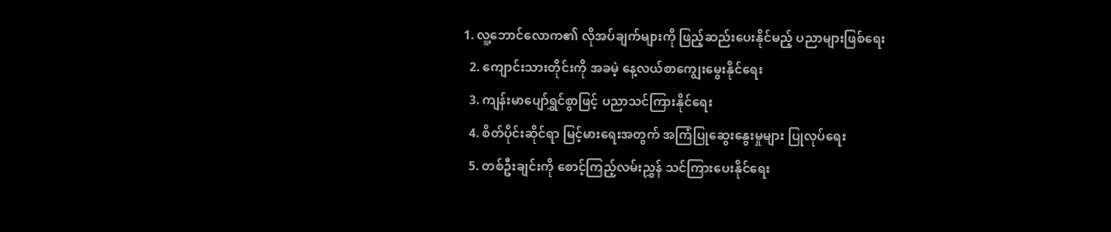1. လူ့ဘောင်လောက၏ လိုအပ်ချက်များကို ဖြည့်ဆည်းပေးနိုင်မည့် ပညာများဖြစ်ရေး
  2. ကျောင်းသားတိုင်းကို အခမဲ့ နေ့လယ်စာကျွေးမွေးနိုင်ရေး
  3. ကျန်းမာပျော်ရွှင်စွာဖြင့် ပညာသင်ကြားနိုင်ရေး
  4. စိတ်ပိုင်းဆိုင်ရာ မြင့်မားရေးအတွက် အကြံပြုဆွေးနွေးမှုများ ပြုလုပ်ရေး
  5. တစ်ဦးချင်းကို စောင့်ကြည့်လမ်းညွှန် သင်ကြားပေးနိုင်ရေး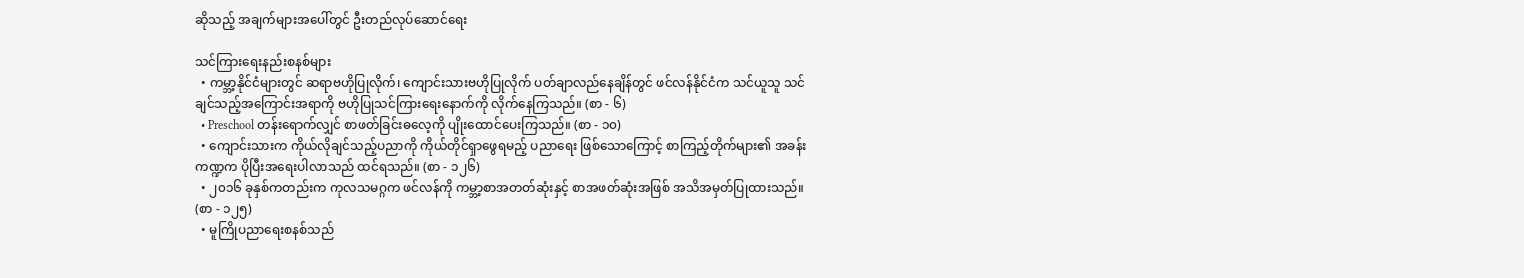ဆိုသည့် အချက်များအပေါ်တွင် ဦးတည်လုပ်ဆောင်ရေး

သင်ကြားရေးနည်းစနစ်များ
  • ကမ္ဘာ့နိုင်ငံများတွင် ဆရာဗဟိုပြုလိုက်၊ ကျောင်းသားဗဟိုပြုလိုက် ပတ်ချာလည်နေချိန်တွင် ဖင်လန်နိုင်ငံက သင်ယူသူ သင်ချင်သည့်အကြောင်းအရာကို ဗဟိုပြုသင်ကြားရေးနောက်ကို လိုက်နေကြသည်။ (စာ - ၆)
  • Preschool တန်းရောက်လျှင် စာဖတ်ခြင်းဓလေ့ကို ပျိုးထောင်ပေးကြသည်။ (စာ - ၁၀)
  • ကျောင်းသားက ကိုယ်လိုချင်သည့်ပညာကို ကိုယ်တိုင်ရှာဖွေရမည့် ပညာရေး ဖြစ်သောကြောင့် စာကြည့်တိုက်များ၏ အခန်းကဏ္ဍက ပိုပြီးအရေးပါလာသည် ထင်ရသည်။ (စာ - ၁၂၆)
  • ၂၀၁၆ ခုနှစ်ကတည်းက ကုလသမဂ္ဂက ဖင်လန်ကို ကမ္ဘာ့စာအတတ်ဆုံးနှင့် စာအဖတ်ဆုံးအဖြစ် အသိအမှတ်ပြုထားသည်။ (စာ - ၁၂၅)
  • မူကြိုပညာရေးစနစ်သည်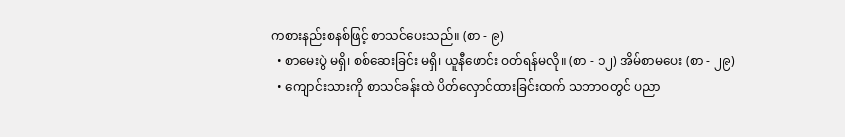ကစားနည်းစနစ်ဖြင့် စာသင်ပေးသည်။ (စာ - ၉)
  • စာမေးပွဲ မရှိ၊ စစ်ဆေးခြင်း မရှိ၊ ယူနီဖောင်း ဝတ်ရန်မလို။ (စာ - ၁၂) အိမ်စာမပေး (စာ - ၂၉)
  • ကျောင်းသားကို စာသင်ခန်းထဲ ပိတ်လှောင်ထားခြင်းထက် သဘာဝတွင် ပညာ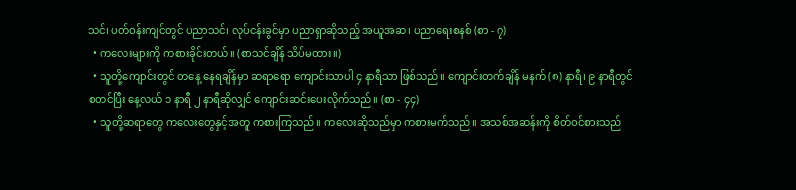သင်၊ ပတ်ဝန်းကျင်တွင် ပညာသင်၊ လုပ်ငန်းခွင်မှာ ပညာရှာဆိုသည့် အယူအဆ၊ ပညာရေးစနစ် (စာ - ၇)
  • ကလေးများကို ကစားခိုင်းတယ်။ (စာသင်ချိန် သိပ်မထား။)
  • သူတို့ကျောင်းတွင် တနေ့ နေရချိန်မှာ ဆရာရော ကျောင်းသာပါ ၄ နာရီသာ ဖြစ်သည်။ ကျောင်းတက်ချိန် မနက် (၈) နာရီ၊ ၉ နာရီတွင် စတင်ပြီး နေ့လယ် ၁ နာရီ ၂ နာရီဆိုလျှင် ကျောင်းဆင်းပေးလိုက်သည်။ (စာ - ၄၄)
  • သူတို့ဆရာတွေ ကလေးတွေနှင့်အတူ ကစားကြသည်။ ကလေးဆိုသည်မှာ ကစားမက်သည်။ အသစ်အဆန်းကို စိတ်ဝင်စားသည်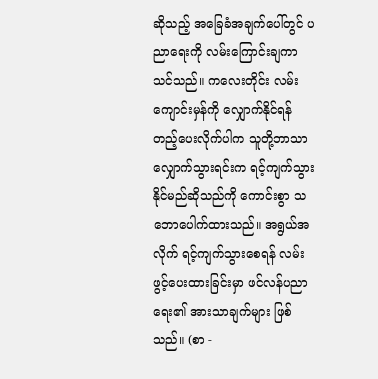ဆိုသည့် အခြေခံအချက်ပေါ်တွင် ပညာရေးကို လမ်းကြောင်းချကာ သင်သည်။ ကလေးတိုင်း လမ်းကျောင်းမှန်ကို လျှောက်နိုင်ရန် တည့်ပေးလိုက်ပါက သူတို့ဘာသာ လျှောက်သွားရင်းက ရင့်ကျက်သွားနိုင်မည်ဆိုသည်ကို ကောင်းစွာ သဘောပေါက်ထားသည်။ အရွယ်အလိုက် ရင့်ကျက်သွားစေရန် လမ်းဖွင့်ပေးထားခြင်းမှာ ဖင်လန်ပညာရေး၏ အားသာချက်များ ဖြစ်သည်။ (စာ -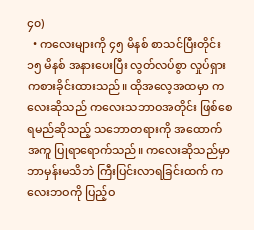၄၀)
  • ကလေးများကို ၄၅ မိနစ် စာသင်ပြီးတိုင်း ၁၅ မိနစ် အနားပေးပြီး လွတ်လပ်စွာ လှုပ်ရှားကစားခိုင်းထားသည်။ ထိုအလေ့အထမှာ ကလေးဆိုသည် ကလေးသဘာဝအတိုင်း ဖြစ်စေရမည်ဆိုသည့် သဘောတရားကို အထောက်အကူ ပြုရာရောက်သည်။ ကလေးဆိုသည်မှာ ဘာမှန်းမသိဘဲ ကြီးပြင်းလာရခြင်းထက် ကလေးဘဝကို ပြည့်ဝ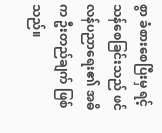စွာ ခံစားစေပြီးမှ ရင့်သန်စေခြင်းသည် ဖင်လန်ပညာရေး၏ အဓိက ဦးတည်ချက် ဖြစ်သည်။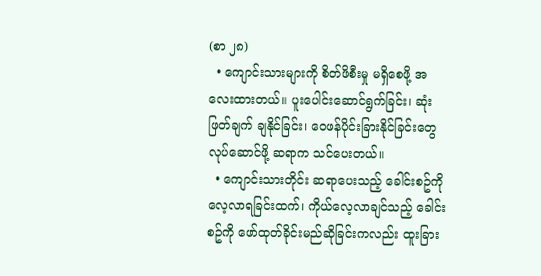(စာ ၂၈)
  • ကျောင်းသားများကို စိတ်ဖိစီးမှု မရှိစေဖို့ အလေးထားတယ်။ ပူးပေါင်းဆောင်ရွက်ခြင်း၊ ဆုံးဖြတ်ချက် ချနိုင်ခြင်း၊ ဝေဖန်ပိုင်းခြားနိုင်ခြင်းတွေ လုပ်ဆောင်ဖို့ ဆရာက သင်ပေးတယ်။
  • ကျောင်းသားတိုင်း ဆရာပေးသည့် ခေါင်းစဥ်ကို လေ့လာရခြင်းထက်၊ ကိုယ်လေ့လာချင်သည့် ခေါင်းစဥ်ကို ဖော်ထုတ်ခိုင်းမည်ဆိုခြင်းကလည်း ထူးခြား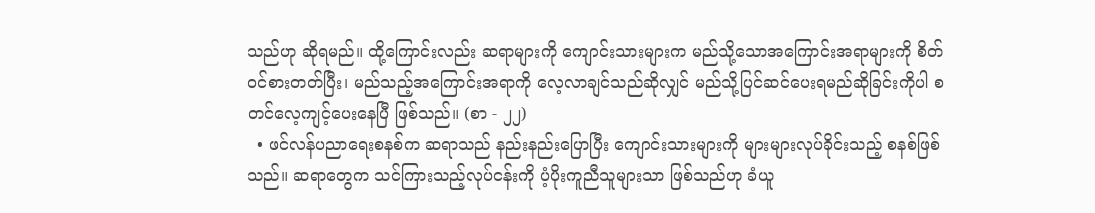သည်ဟု ဆိုရမည်။ ထို့ကြောင်းလည်း ဆရာများကို ကျောင်းသားများက မည်သို့သောအကြောင်းအရာများကို စိတ်ဝင်စားတတ်ပြီး၊ မည်သည့်အကြောင်းအရာကို လေ့လာချင်သည်ဆိုလျှင် မည်သို့ပြင်ဆင်ပေးရမည်ဆိုခြင်းကိုပါ စတင်လေ့ကျင့်ပေးနေပြီ ဖြစ်သည်။ (စာ - ၂၂)
  • ဖင်လန်ပညာရေးစနစ်က ဆရာသည် နည်းနည်းပြောပြီး ကျောင်းသားများကို များများလုပ်ခိုင်းသည့် စနစ်ဖြစ်သည်။ ဆရာတွေက သင်ကြားသည့်လုပ်ငန်းကို ပံ့ပိုးကူညီသူများသာ ဖြစ်သည်ဟု ခံယူ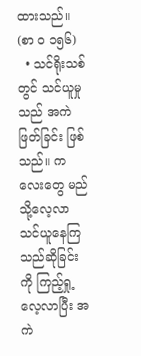ထားသည်။ (စာ ၀ ၁၅၆)
  • သင်ရိုးသစ်တွင် သင်ယူမှုသည် အကဲဖြတ်ခြင်း ဖြစ်သည်။ ကလေးတွေ မည်သို့လေ့လာ သင်ယူနေကြသည်ဆိုခြင်းကို ကြည့်ရှု့လေ့လာပြီး အကဲ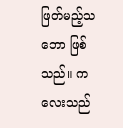ဖြတ်မည့်သဘော ဖြစ်သည်။ ကလေးသည်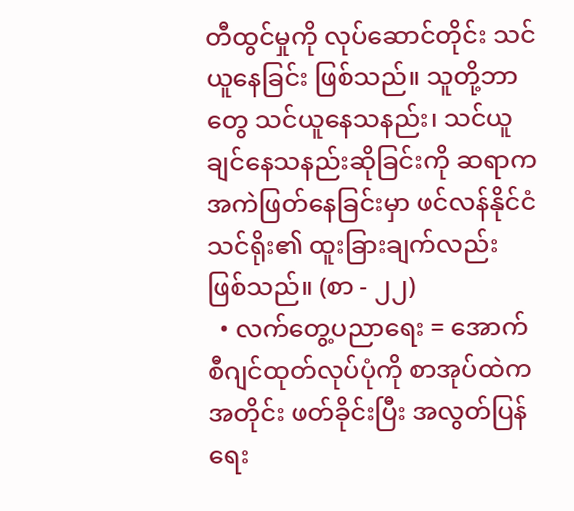တီထွင်မှုကို လုပ်ဆောင်တိုင်း သင်ယူနေခြင်း ဖြစ်သည်။ သူတို့ဘာတွေ သင်ယူနေသနည်း၊ သင်ယူချင်နေသနည်းဆိုခြင်းကို ဆရာက အကဲဖြတ်နေခြင်းမှာ ဖင်လန်နိုင်ငံသင်ရိုး၏ ထူးခြားချက်လည်း ဖြစ်သည်။ (စာ - ၂၂)
  • လက်တွေ့ပညာရေး = အောက်စီဂျင်ထုတ်လုပ်ပုံကို စာအုပ်ထဲကအတိုင်း ဖတ်ခိုင်းပြီး အလွတ်ပြန်ရေး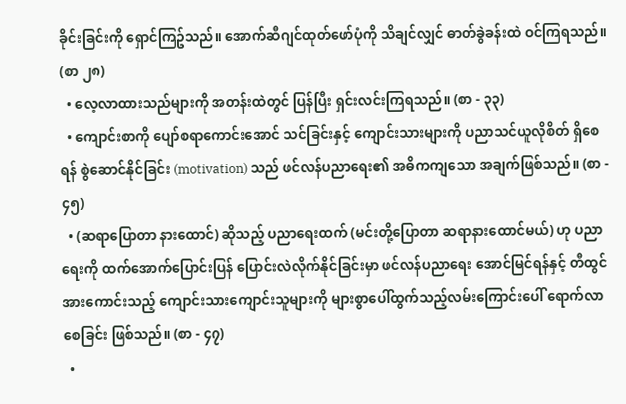ခိုင်းခြင်းကို ရှောင်ကြဥ်သည်။ အောက်ဆီဂျင်ထုတ်ဖော်ပုံကို သိချင်လျှင် ဓာတ်ခွဲခန်းထဲ ဝင်ကြရသည်။ (စာ ၂၈)
  • လေ့လာထားသည်များကို အတန်းထဲတွင် ပြန်ပြီး ရှင်းလင်းကြရသည်။ (စာ - ၃၃)
  • ကျောင်းစာကို ပျော်စရာကောင်းအောင် သင်ခြင်းနှင့် ကျောင်းသားများကို ပညာသင်ယူလိုစိတ် ရှိစေရန် စွဲဆောင်နိုင်ခြင်း (motivation) သည် ဖင်လန်ပညာရေး၏ အဓိကကျသော အချက်ဖြစ်သည်။ (စာ - ၄၅)
  • (ဆရာပြောတာ နားထောင်) ဆိုသည့် ပညာရေးထက် (မင်းတို့ပြောတာ ဆရာနားထောင်မယ်) ဟု ပညာရေးကို ထက်အောက်ပြောင်းပြန် ပြောင်းလဲလိုက်နိုင်ခြင်းမှာ ဖင်လန်ပညာရေး အောင်မြင်ရန်နှင့် တီထွင်အားကောင်းသည့် ကျောင်းသားကျောင်းသူများကို များစွာပေါ်ထွက်သည့်လမ်းကြောင်းပေါ် ရောက်လာစေခြင်း ဖြစ်သည်။ (စာ - ၄၇)
  •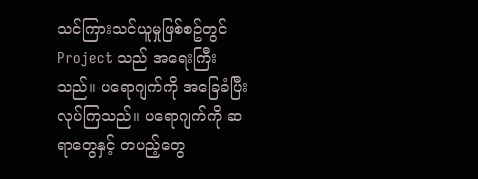သင်ကြားသင်ယူမှုဖြစ်စဥ်တွင် Project သည် အရေးကြီးသည်။ ပရောဂျက်ကို အခြေခံပြီး လုပ်ကြသည်။ ပရောဂျက်ကို ဆရာတွေနှင့် တပည့်တွေ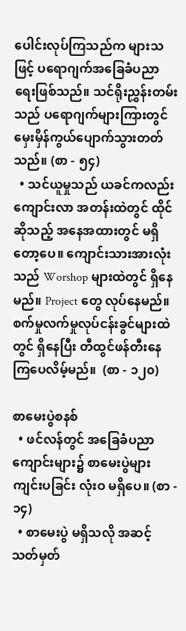ပေါင်းလုပ်ကြသည်က များသဖြင့် ပရောဂျက်အခြေခံပညာရေးဖြစ်သည်။ သင်ရိုးညွှန်းတမ်းသည် ပရောဂျက်များကြားတွင် မှေးမှိန်ကွယ်ပျောက်သွားတတ်သည်။ (စာ - ၅၄)
  • သင်ယူမှုသည် ယခင်ကလည်း ကျောင်းလာ အတန်းထဲတွင် ထိုင်ဆိုသည့် အနေအထားတွင် မရှိတော့ပေ။ ကျောင်းသားအားလုံးသည် Worshop များထဲတွင် ရှိနေမည်။ Project တွေ လုပ်နေမည်။ စက်မှုလက်မှုလုပ်ငန်းခွင်များထဲတွင် ရှိနေပြီး တီထွင်ဖန်တီးနေကြပေလိမ့်မည်။  (စာ - ၁၂၀)

စာမေးပွဲစနစ်
  • ဖင်လန်တွင် အခြေခံပညာကျောင်းများ၌ စာမေးပွဲများ ကျင်းပခြင်း လုံးဝ မရှိပေ။ (စာ - ၁၄)
  • စာမေးပွဲ မရှိသလို အဆင့်သတ်မှတ်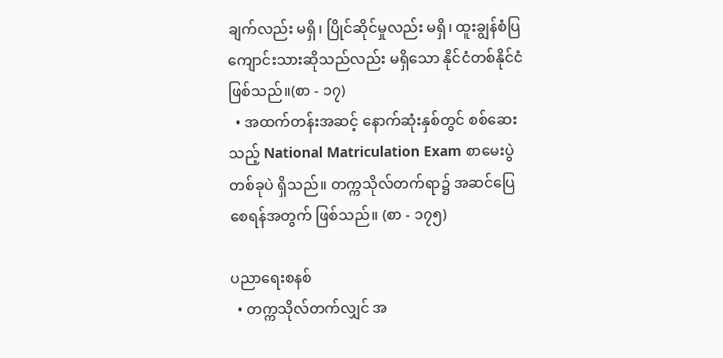ချက်လည်း မရှိ၊ ပြိုင်ဆိုင်မှုလည်း မရှိ၊ ထူးချွန်စံပြကျောင်းသားဆိုသည်လည်း မရှိသော နိုင်ငံတစ်နိုင်ငံ ဖြစ်သည်။(စာ - ၁၇)
  • အထက်တန်းအဆင့် နောက်ဆုံးနှစ်တွင် စစ်ဆေးသည့် National Matriculation Exam စာမေးပွဲတစ်ခုပဲ ရှိသည်။ တက္ကသိုလ်တက်ရာ၌ အဆင်ပြေစေရန်အတွက် ဖြစ်သည်။ (စာ - ၁၇၅)

ပညာရေးစနစ်
  • တက္ကသိုလ်တက်လျှင် အ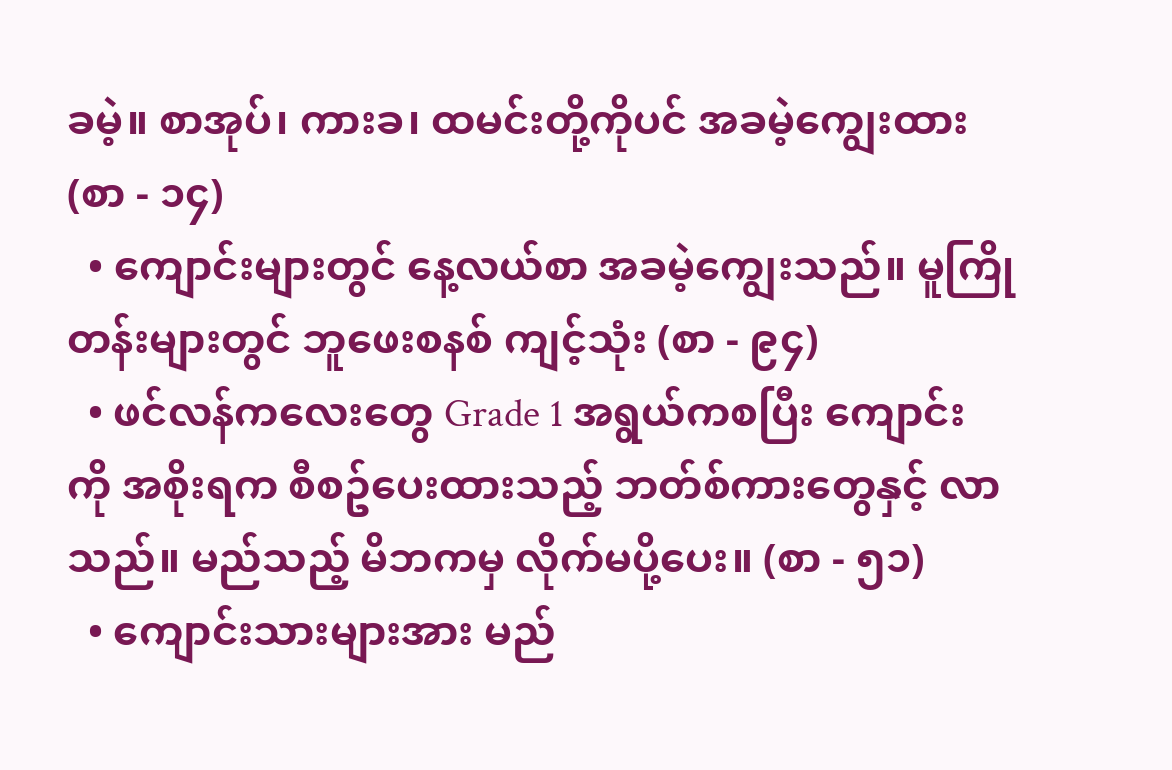ခမဲ့။ စာအုပ်၊ ကားခ၊ ထမင်းတို့ကိုပင် အခမဲ့ကျွေးထား (စာ - ၁၄)
  • ကျောင်းများတွင် နေ့လယ်စာ အခမဲ့ကျွေးသည်။ မူကြိုတန်းများတွင် ဘူဖေးစနစ် ကျင့်သုံး (စာ - ၉၄)
  • ဖင်လန်ကလေးတွေ Grade 1 အရွယ်ကစပြီး ကျောင်းကို အစိုးရက စီစဥ်ပေးထားသည့် ဘတ်စ်ကားတွေနှင့် လာသည်။ မည်သည့် မိဘကမှ လိုက်မပို့ပေး။ (စာ - ၅၁)
  • ကျောင်းသားများအား မည်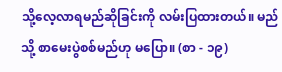သို့လေ့လာရမည်ဆိုခြင်းကို လမ်းပြထားတယ်။ မည်သို့ စာမေးပွဲစစ်မည်ဟု မပြော။ (စာ - ၁၉)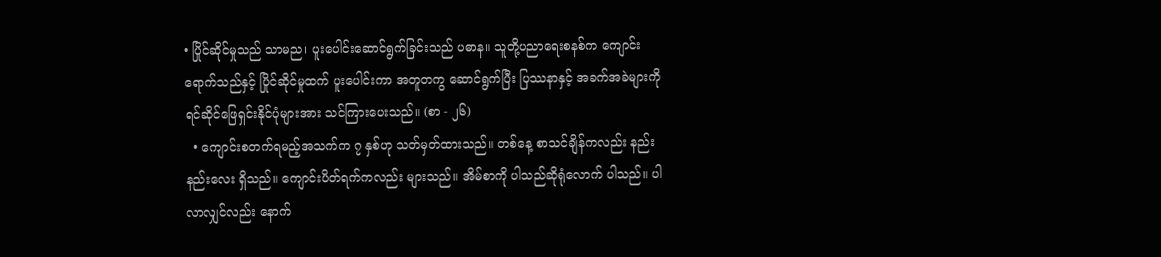• ပြိုင်ဆိုင်မှုသည် သာမည၊ ပူးပေါင်းဆောင်ရွက်ခြင်းသည် ပဓာန။ သူတို့ပညာရေးစနစ်က ကျောင်းရောက်သည်နှင့် ပြိုင်ဆိုင်မှုထက် ပူးပေါင်းကာ အတူတကွ ဆောင်ရွက်ပြီး ပြဿနာနှင့် အခက်အခဲများကို ရင်ဆိုင်ဖြေရှင်းနိုင်ပုံများအား သင်ကြားပေးသည်။ (စာ - ၂၆)
  • ကျောင်းစတက်ရမည့်အသက်က ၇ နှစ်ဟု သတ်မှတ်ထားသည်။ တစ်နေ့ စာသင်ချိန်ကလည်း နည်းနည်းလေး ရှိသည်။ ကျောင်းပိတ်ရက်ကလည်း များသည်။ အိမ်စာကို ပါသည်ဆိုရုံလောက် ပါသည်။ ပါလာလျှင်လည်း နောက်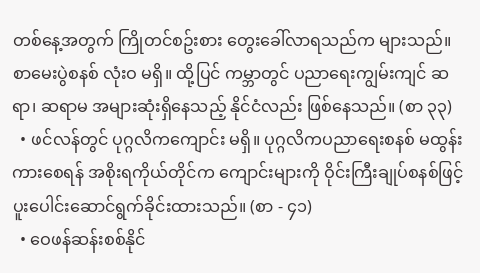တစ်နေ့အတွက် ကြိုတင်စဥ်းစား တွေးခေါ်လာရသည်က များသည်။ စာမေးပွဲစနစ် လုံးဝ မရှိ။ ထို့ပြင် ကမ္ဘာတွင် ပညာရေးကျွမ်းကျင် ဆရာ၊ ဆရာမ အများဆုံးရှိနေသည့် နိုင်ငံလည်း ဖြစ်နေသည်။ (စာ ၃၃)
  • ဖင်လန်တွင် ပုဂ္ဂလိကကျောင်း မရှိ။ ပုဂ္ဂလိကပညာရေးစနစ် မထွန်းကားစေရန် အစိုးရကိုယ်တိုင်က ကျောင်းများကို ဝိုင်းကြီးချုပ်စနစ်ဖြင့် ပူးပေါင်းဆောင်ရွက်ခိုင်းထားသည်။ (စာ - ၄၁)
  • ဝေဖန်ဆန်းစစ်နိုင်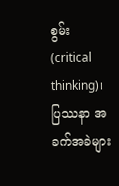စွမ်း (critical thinking)၊ ပြဿနာ အခက်အခဲများ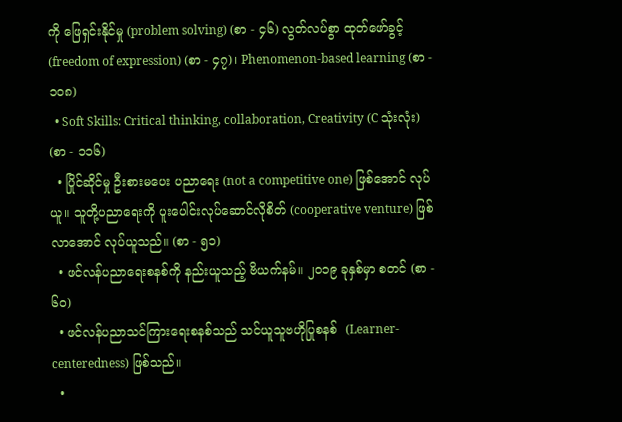ကို ဖြေရှင်းနိုင်မှု (problem solving) (စာ - ၄၆) လွတ်လပ်စွာ ထုတ်ဖော်ခွင့် (freedom of expression) (စာ - ၄၇)၊ Phenomenon-based learning (စာ - ၁၀၈)
  • Soft Skills: Critical thinking, collaboration, Creativity (C သုံးလုံး) (စာ - ၁၁၆)
  • ပြိုင်ဆိုင်မှု ဦးစားမပေး ပညာရေး (not a competitive one) ဖြစ်အောင် လုပ်ယူ။ သူတို့ပညာရေးကို ပူးပေါင်းလုပ်ဆောင်လိုစိတ် (cooperative venture) ဖြစ်လာအောင် လုပ်ယူသည်။ (စာ - ၅၁)
  • ဖင်လန်ပညာရေးစနစ်ကို နည်းယူသည့် ဗိယက်နမ်။ ၂၀၁၉ ခုနှစ်မှာ စတင် (စာ - ၆၀)
  • ဖင်လန်ပညာသင်ကြားရေးစနစ်သည် သင်ယူသူဗဟိုပြုစနစ်  (Learner-centeredness) ဖြစ်သည်။
  •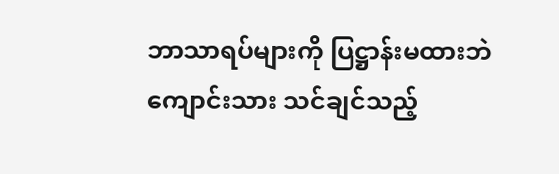ဘာသာရပ်များကို ပြဋ္ဌာန်းမထားဘဲ ကျောင်းသား သင်ချင်သည့်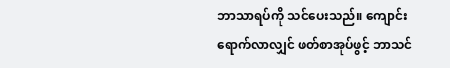ဘာသာရပ်ကို သင်ပေးသည်။ ကျောင်းရောက်လာလျှင် ဖတ်စာအုပ်ဖွင့် ဘာသင်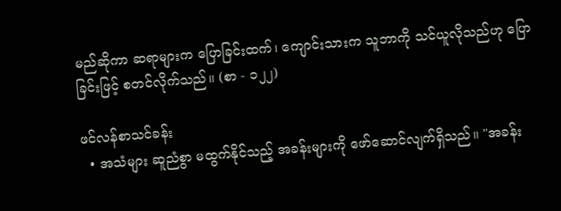မည်ဆိုကာ ဆရာများက ပြောခြင်းထက်၊ ကျောင်းသားက သူဘာကို သင်ယူလိုသည်ဟု ပြောခြင်းဖြင့် စတင်လိုက်သည်။ (စာ - ၁၂၂)

ဖင်လန်စာသင်ခန်း
  • အသံများ ဆူညံစွာ မထွက်နိုင်သည့် အခန်းများကို ဖော်ဆောင်လျက်ရှိသည်။ "အခန်း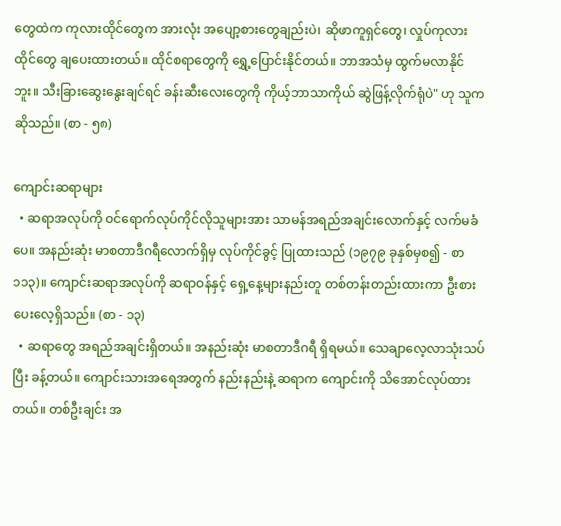တွေထဲက ကုလားထိုင်တွေက အားလုံး အပျော့စားတွေချည်းပဲ၊ ဆိုဖာကူရှင်တွေ၊ လှုပ်ကုလားထိုင်တွေ ချပေးထားတယ်။ ထိုင်စရာတွေကို ရွှေ့ပြောင်းနိုင်တယ်။ ဘာအသံမှ ထွက်မလာနိုင်ဘူး။ သီးခြားဆွေးနွေးချင်ရင် ခန်းဆီးလေးတွေကို ကိုယ့်ဘာသာကိုယ် ဆွဲဖြန့်လိုက်ရုံပဲ" ဟု သူက ဆိုသည်။ (စာ - ၅၈)

ကျောင်းဆရာများ
  • ဆရာအလုပ်ကို ဝင်ရောက်လုပ်ကိုင်လိုသူများအား သာမန်အရည်အချင်းလောက်နှင့် လက်မခံပေ။ အနည်းဆုံး မာစတာဒီဂရီလောက်ရှိမှ လုပ်ကိုင်ခွင့် ပြုထားသည် (၁၉၇၉ ခုနှစ်မှစ၍ - စာ ၁၁၃)။ ကျောင်းဆရာအလုပ်ကို ဆရာဝန်နှင့် ရှေ့နေ့များနည်းတူ တစ်တန်းတည်းထားကာ ဦးစားပေးလေ့ရှိသည်။ (စာ - ၁၃)
  • ဆရာတွေ အရည်အချင်းရှိတယ်။ အနည်းဆုံး မာစတာဒီဂရီ ရှိရမယ်။ သေချာလေ့လာသုံးသပ်ပြီး ခန့်တယ်။ ကျောင်းသားအရေအတွက် နည်းနည်းနဲ့ ဆရာက ကျောင်းကို သိအောင်လုပ်ထားတယ်။ တစ်ဦးချင်း အ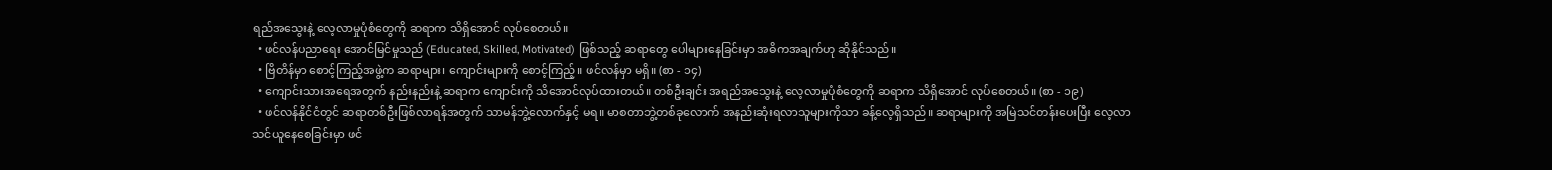ရည်အသွေးနဲ့ လေ့လာမှုပုံစံတွေကို ဆရာက သိရှိအောင် လုပ်စေတယ်။
  • ဖင်လန်ပညာရေး အောင်မြင်မှုသည် (Educated, Skilled, Motivated) ဖြစ်သည့် ဆရာတွေ ပေါများနေခြင်းမှာ အဓိကအချက်ဟု ဆိုနိုင်သည်။
  • ဗြိတိန်မှာ စောင့်ကြည့်အဖွဲ့က ဆရာများ၊ ကျောင်းများကို စောင့်ကြည့်။ ဖင်လန်မှာ မရှိ။ (စာ - ၁၄)
  • ကျောင်းသားအရေအတွက် နည်းနည်းနဲ့ ဆရာက ကျောင်းကို သိအောင်လုပ်ထားတယ်။ တစ်ဦးချင်း အရည်အသွေးနဲ့ လေ့လာမှုပုံစံတွေကို ဆရာက သိရှိအောင် လုပ်စေတယ်။ (စာ - ၁၉)
  • ဖင်လန်နိုင်ငံတွင် ဆရာတစ်ဦးဖြစ်လာရန်အတွက် သာမန်ဘွဲ့လောက်နှင့် မရ။ မာစတာဘွဲ့တစ်ခုလောက် အနည်းဆုံးရလာသူများကိုသာ ခန့်လေ့ရှိသည်။ ဆရာများကို အမြဲသင်တန်းပေးပြီး လေ့လာသင်ယူနေစေခြင်းမှာ ဖင်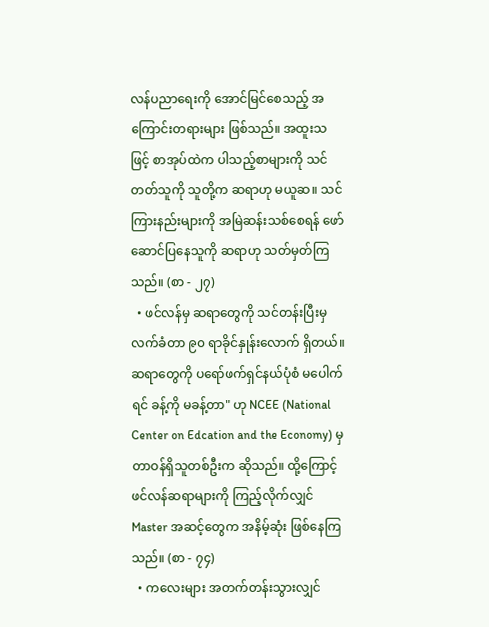လန်ပညာရေးကို အောင်မြင်စေသည့် အကြောင်းတရားများ ဖြစ်သည်။ အထူးသဖြင့် စာအုပ်ထဲက ပါသည့်စာများကို သင်တတ်သူကို သူတို့က ဆရာဟု မယူဆ။ သင်ကြားနည်းများကို အမြဲဆန်းသစ်စေရန် ဖော်ဆောင်ပြနေသူကို ဆရာဟု သတ်မှတ်ကြသည်။ (စာ - ၂၇)
  • ဖင်လန်မှ ဆရာတွေကို သင်တန်းပြီးမှ လက်ခံတာ ၉၀ ရာခိုင်နှုန်းလောက် ရှိတယ်။ ဆရာတွေကို ပရော်ဖက်ရှင်နယ်ပုံစံ မပေါက်ရင် ခန့်ကို မခန့်တာ" ဟု NCEE (National Center on Edcation and the Economy) မှ တာဝန်ရှိသူတစ်ဦးက ဆိုသည်။ ထို့ကြောင့် ဖင်လန်ဆရာများကို ကြည့်လိုက်လျှင် Master အဆင့်တွေက အနိမ့်ဆုံး ဖြစ်နေကြသည်။ (စာ - ၇၄)
  • ကလေးများ အတက်တန်းသွားလျှင်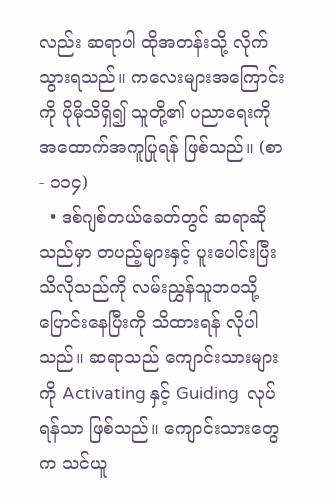လည်း ဆရာပါ ထိုအတန်းသို့ လိုက်သွားရသည်။ ကလေးများအကြောင်းကို ပိုမိုသိရှိ၍ သူတို့၏ ပညာရေးကို အထောက်အကူပြုရန် ဖြစ်သည်။ (စာ - ၁၁၄)
  • ဒစ်ဂျစ်တယ်ခေတ်တွင် ဆရာဆိုသည်မှာ တပည့်များနှင့် ပူးပေါင်းပြီး သိလိုသည်ကို လမ်းညွှန်သူဘဝသို့ ပြောင်းနေပြီးကို သိထားရန် လိုပါသည်။ ဆရာသည် ကျောင်းသားများကို Activating နှင့် Guiding  လုပ်ရန်သာ ဖြစ်သည်။ ကျောင်းသားတွေက သင်ယူ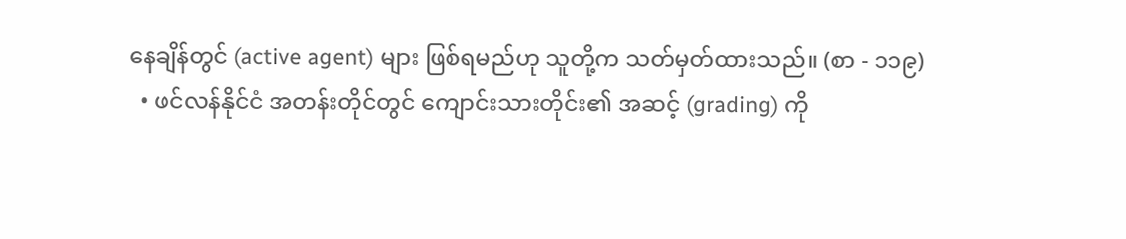နေချိန်တွင် (active agent) များ ဖြစ်ရမည်ဟု သူတို့က သတ်မှတ်ထားသည်။ (စာ - ၁၁၉)
  • ဖင်လန်နိုင်ငံ အတန်းတိုင်တွင် ကျောင်းသားတိုင်း၏ အဆင့် (grading) ကို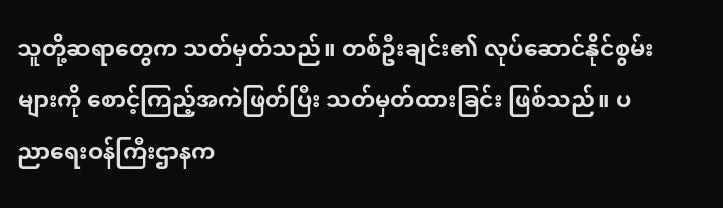သူတို့ဆရာတွေက သတ်မှတ်သည်။ တစ်ဦးချင်း၏ လုပ်ဆောင်နိုင်စွမ်းများကို စောင့်ကြည့်အကဲဖြတ်ပြီး သတ်မှတ်ထားခြင်း ဖြစ်သည်။ ပညာရေးဝန်ကြီးဌာနက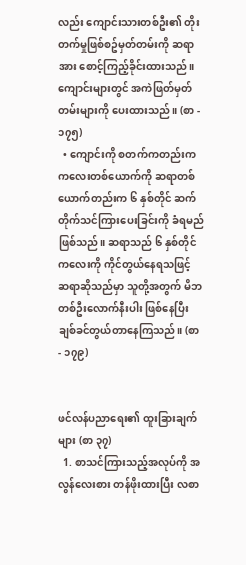လည်း ကျောင်းသားတစ်ဦး၏ တိုးတက်မှုဖြစ်စဥ်မှတ်တမ်းကို ဆရာအား စောင့်ကြည့်ခိုင်းထားသည်။ ကျောင်းများတွင် အကဲဖြတ်မှတ်တမ်းများကို ပေးထားသည်။ (စာ - ၁၇၅)
  • ကျောင်းကို စတက်ကတည်းက ကလေးတစ်ယောက်ကို ဆရာတစ်ယောက်တည်းက ၆ နှစ်တိုင် ဆက်တိုက်သင်ကြားပေးခြင်းကို ခံရမည် ဖြစ်သည်။ ဆရာသည် ၆ နှစ်တိုင် ကလေးကို ကိုင်တွယ်နေရသဖြင့် ဆရာဆိုသည်မှာ သူတို့အတွက် မိဘတစ်ဦးလောက်နီးပါး ဖြစ်နေပြီး ချစ်ခင်တွယ်တာနေကြသည်။ (စာ - ၁၇၉)


ဖင်လန်ပညာရေး၏ ထူးခြားချက်များ (စာ ၃၇)
  1. စာသင်ကြားသည့်အလုပ်ကို အလွန်လေးစား တန်ဖိုးထားပြီး လစာ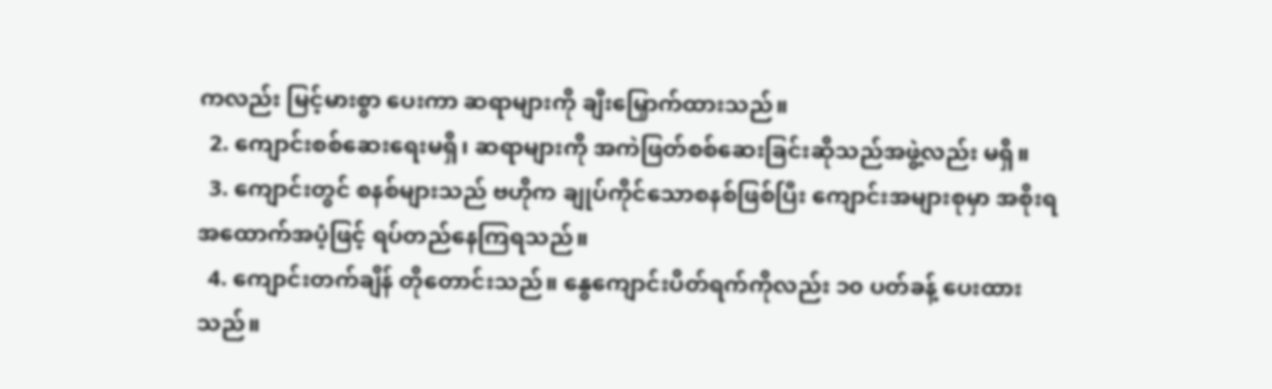ကလည်း မြင့်မားစွာ ပေးကာ ဆရာများကို ချီးမြှောက်ထားသည်။
  2. ကျောင်းစစ်ဆေးရေးမရှိ၊ ဆရာများကို အကဲဖြတ်စစ်ဆေးခြင်းဆိုသည်အဖွဲ့လည်း မရှိ။
  3. ကျောင်းတွင် စနစ်များသည် ဗဟိုက ချုပ်ကိုင်သောစနစ်ဖြစ်ပြီး ကျောင်းအများစုမှာ အစိုးရအထောက်အပံ့ဖြင့် ရပ်တည်နေကြရသည်။
  4. ကျောင်းတက်ချိန် တိုတောင်းသည်။ နွေကျောင်းပိတ်ရက်ကိုလည်း ၁၀ ပတ်ခန့် ပေးထားသည်။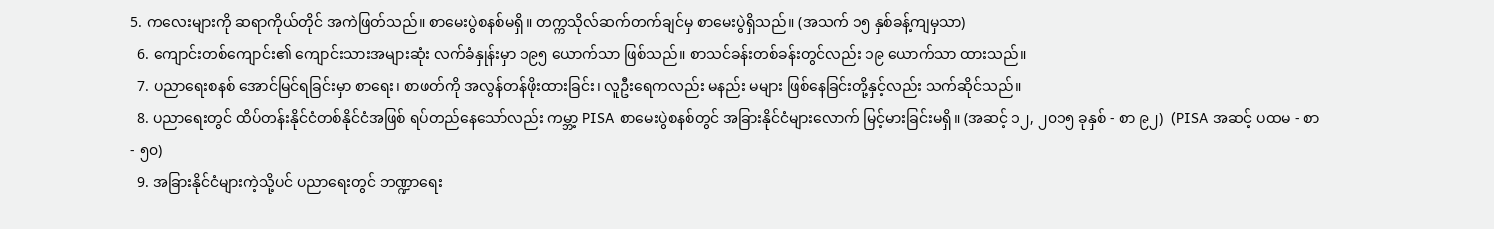5. ကလေးများကို ဆရာကိုယ်တိုင် အကဲဖြတ်သည်။ စာမေးပွဲစနစ်မရှိ။ တက္ကသိုလ်ဆက်တက်ချင်မှ စာမေးပွဲရှိသည်။ (အသက် ၁၅ နှစ်ခန့်ကျမှသာ)
  6. ကျောင်းတစ်ကျောင်း၏ ကျောင်းသားအများဆုံး လက်ခံနှုန်းမှာ ၁၉၅ ယောက်သာ ဖြစ်သည်။ စာသင်ခန်းတစ်ခန်းတွင်လည်း ၁၉ ယောက်သာ ထားသည်။
  7. ပညာရေးစနစ် အောင်မြင်ရခြင်းမှာ စာရေး၊ စာဖတ်ကို အလွန်တန်ဖိုးထားခြင်း၊ လူဦးရေကလည်း မနည်း မများ ဖြစ်နေခြင်းတို့နှင့်လည်း သက်ဆိုင်သည်။
  8. ပညာရေးတွင် ထိပ်တန်းနိုင်ငံတစ်နိုင်ငံအဖြစ် ရပ်တည်နေသော်လည်း ကမ္ဘာ့ PISA စာမေးပွဲစနစ်တွင် အခြားနိုင်ငံများလောက် မြင့်မားခြင်းမရှိ။ (အဆင့် ၁၂, ၂၀၁၅ ခုနှစ် - စာ ၉၂)  (PISA အဆင့် ပထမ - စာ - ၅၀)
  9. အခြားနိုင်ငံများကဲ့သို့ပင် ပညာရေးတွင် ဘဏ္ဍာရေး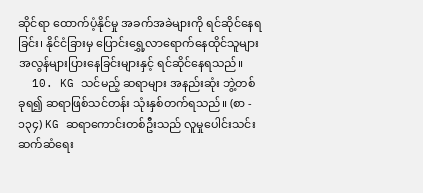ဆိုင်ရာ ထောက်ပံ့နိုင်မှု အခက်အခဲများကို ရင်ဆိုင်နေရခြင်း၊ နိုင်ငံခြားမှ ပြောင်းရွှေ့လာရောက်နေထိုင်သူများ အလွန်များပြားနေခြင်းများနှင့် ရင်ဆိုင်နေရသည်။
  10. KG သင်မည့် ဆရာများ အနည်းဆုံး ဘွဲ့တစ်ခုရ၍ ဆရာဖြစ်သင်တန်း သုံးနှစ်တက်ရသည်။ (စာ - ၁၃၄) KG ဆရာကောင်းတစ်ဦးသည် လူမှုပေါင်းသင်းဆက်ဆံရေး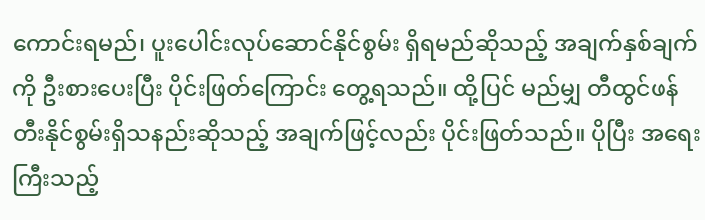ကောင်းရမည်၊ ပူးပေါင်းလုပ်ဆောင်နိုင်စွမ်း ရှိရမည်ဆိုသည့် အချက်နှစ်ချက်ကို ဦးစားပေးပြီး ပိုင်းဖြတ်ကြောင်း တွေ့ရသည်။ ထို့ပြင် မည်မျှ တီထွင်ဖန်တီးနိုင်စွမ်းရှိသနည်းဆိုသည့် အချက်ဖြင့်လည်း ပိုင်းဖြတ်သည်။ ပိုပြီး အရေးကြီးသည့်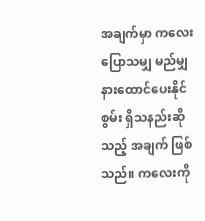အချက်မှာ ကလေးပြောသမျှ မည်မျှ နားထောင်ပေးနိုင်စွမ်း ရှိသနည်းဆိုသည့် အချက် ဖြစ်သည်။ ကလေးကို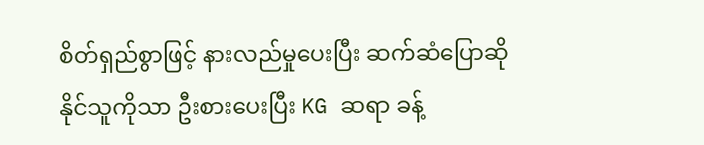စိတ်ရှည်စွာဖြင့် နားလည်မှုပေးပြီး ဆက်ဆံပြောဆိုနိုင်သူကိုသာ ဦးစားပေးပြီး KG ဆရာ ခန့်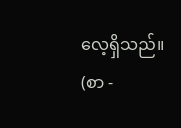လေ့ရှိသည်။ (စာ -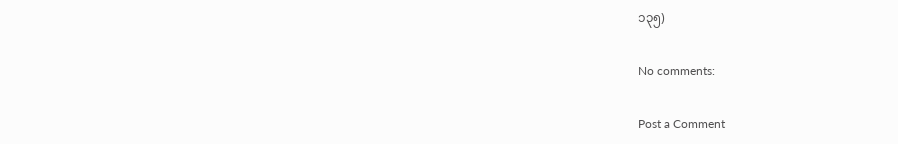၁၃၅)

No comments:

Post a Comment